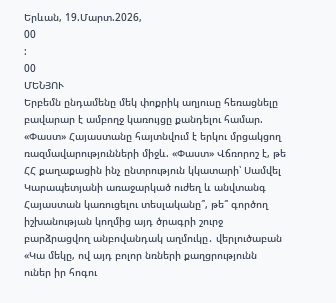Երևան, 19.Մարտ.2026,
00
:
00
ՄԵՆՅՈՒ
Երբեմն ընդամենը մեկ փոքրիկ աղյուսը հեռացնելը բավարար է ամբողջ կառույցը քանդելու համար. «Փաստ» Հայաստանը հայտնվում է երկու մրցակցող ռազմավարությունների միջև. «Փաստ» Վճռորոշ է, թե ՀՀ քաղաքացին ինչ ընտրություն կկատարի՝ Սամվել Կարապետյանի առաջարկած ուժեղ և անվտանգ Հայաստան կառուցելու տեսլականը՞, թե՞ գործող իշխանության կողմից այդ ծրագրի շուրջ բարձրացվող անբովանդակ աղմուկը․ վերլուծաբան «Կա մեկը, ով այդ բոլոր նռների քաղցրությունն ուներ իր հոգու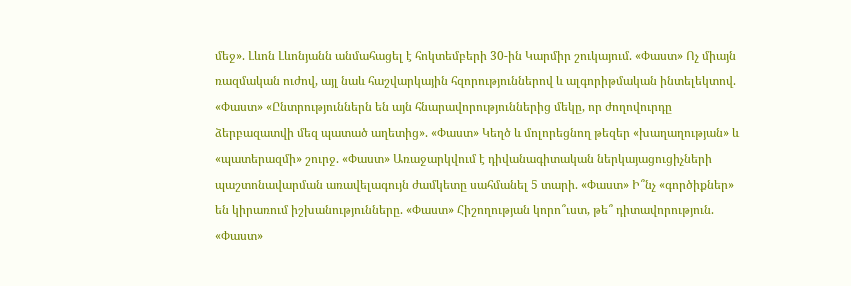մեջ». Լևոն Լևոնյանն անմահացել է հոկտեմբերի 30-ին Կարմիր շուկայում. «Փաստ» Ոչ միայն ռազմական ուժով, այլ նաև հաշվարկային հզորություններով և ալգորիթմական ինտելեկտով. «Փաստ» «Ընտրություններն են այն հնարավորություններից մեկը, որ ժողովուրդը ձերբազատվի մեզ պատած աղետից». «Փաստ» Կեղծ և մոլորեցնող թեզեր «խաղաղության» և «պատերազմի» շուրջ. «Փաստ» Առաջարկվում է դիվանագիտական ներկայացուցիչների պաշտոնավարման առավելագույն ժամկետը սահմանել 5 տարի. «Փաստ» Ի՞նչ «գործիքներ» են կիրառում իշխանությունները. «Փաստ» Հիշողության կորո՞ւստ, թե՞ դիտավորություն. «Փաստ»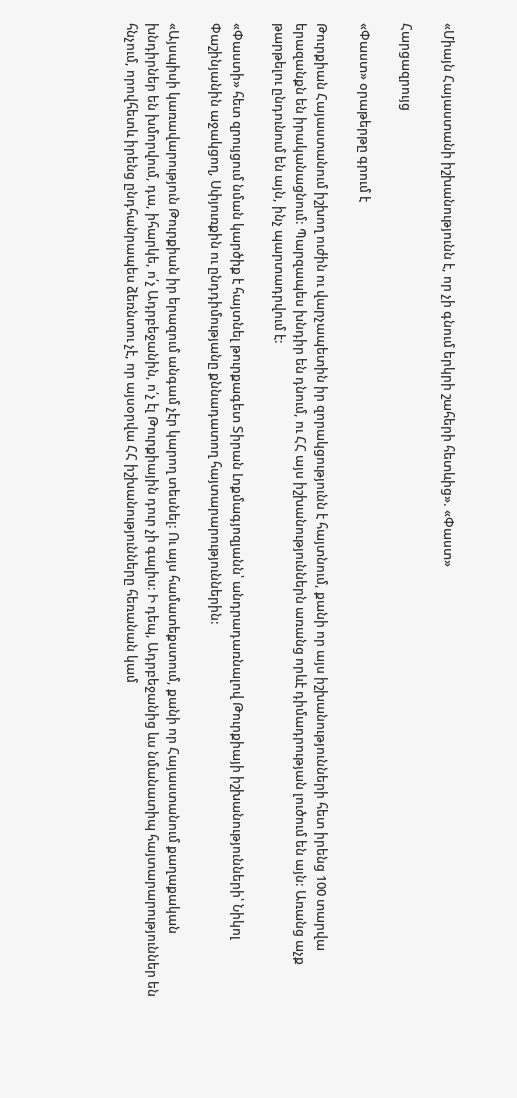«Միայն Հայաստանի իշխանությունն է, որ չի գնում երկրի շահերի հետևից». «Փաստ»

Հարցազրույց

«Փաստ» օրաթերթը գրում է

Թուրքիան Հայաստանում իշխող ուժին ու վարչապետին իր զորակցությունն է հայտնում, քանի որ այս իշխանությունների հետ իրենց 100 տարվա երազանքն են իրականացնում: Պարզապես խնդիր են դնում, ու ՀՀ այս իշխանություններն առանց որևէ դիմադրության լուծում են այն: Առանց աչք թարթելու ընդունում են այն, ինչ պարտադրվում է:

«Փաստի» հետ զրույցում նման կարծիք է հայտնել թուրքագետ Տիրան Լոքմագյոզյանն՝ անդրադառնալով Թուրքիայի իշխանությունների՝ Նիկոլ Փաշինյանին աջակցող, Սփյուռքին ու ընդդիմությանը քննադատող հայտարարություններին:

«Այսպիսի կառավարություն Թուրքիան իր երազում անգամ չէր կարող տեսնել: Ու այս համատեքստում, քանի որ Հայաստանում քաղաքական խնդիրներ են խմորվում, դա, իհարկե, ո՛չ Ադրբեջանին, ո՛չ էլ Թուրքիային դուր չի գալիս: Ի դեպ, Ադրբեջանից ևս նմանատիպ հայտարարություններ են հնչում, որովհետև իրենց ընդհանրապես ձեռնտու չէ, որ այսօրվա ՀՀ իշխանությունները հեռանան կամ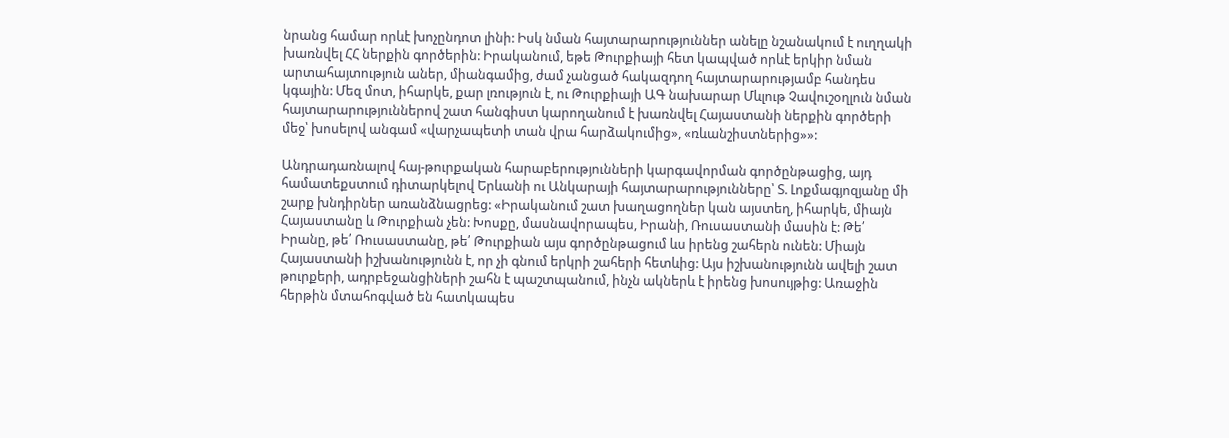նրանց համար որևէ խոչընդոտ լինի: Իսկ նման հայտարարություններ անելը նշանակում է ուղղակի խառնվել ՀՀ ներքին գործերին: Իրականում, եթե Թուրքիայի հետ կապված որևէ երկիր նման արտահայտություն աներ, միանգամից, ժամ չանցած հակազդող հայտարարությամբ հանդես կգային: Մեզ մոտ, իհարկե, քար լռություն է, ու Թուրքիայի ԱԳ նախարար Մևլութ Չավուշօղլուն նման հայտարարություններով շատ հանգիստ կարողանում է խառնվել Հայաստանի ներքին գործերի մեջ՝ խոսելով անգամ «վարչապետի տան վրա հարձակումից», «ռևանշիստներից»»:

Անդրադառնալով հայ-թուրքական հարաբերությունների կարգավորման գործընթացից, այդ համատեքստում դիտարկելով Երևանի ու Անկարայի հայտարարությունները՝ Տ. Լոքմագյոզյանը մի շարք խնդիրներ առանձնացրեց: «Իրականում շատ խաղացողներ կան այստեղ, իհարկե, միայն Հայաստանը և Թուրքիան չեն: Խոսքը, մասնավորապես, Իրանի, Ռուսաստանի մասին է: Թե՛ Իրանը, թե՛ Ռուսաստանը, թե՛ Թուրքիան այս գործընթացում ևս իրենց շահերն ունեն: Միայն Հայաստանի իշխանությունն է, որ չի գնում երկրի շահերի հետևից: Այս իշխանությունն ավելի շատ թուրքերի, ադրբեջանցիների շահն է պաշտպանում, ինչն ակներև է իրենց խոսույթից: Առաջին հերթին մտահոգված են հատկապես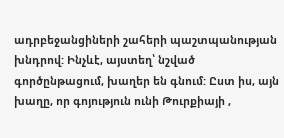ադրբեջանցիների շահերի պաշտպանության խնդրով: Ինչևէ, այստեղ՝ նշված գործընթացում, խաղեր են գնում: Ըստ իս, այն խաղը, որ գոյություն ունի Թուրքիայի ,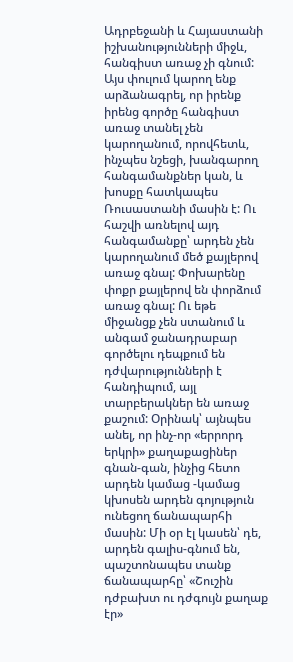Ադրբեջանի և Հայաստանի իշխանությունների միջև, հանգիստ առաջ չի գնում: Այս փուլում կարող ենք արձանագրել, որ իրենք իրենց գործը հանգիստ առաջ տանել չեն կարողանում, որովհետև, ինչպես նշեցի, խանգարող հանգամանքներ կան, և խոսքը հատկապես Ռուսաստանի մասին է: Ու հաշվի առնելով այդ հանգամանքը՝ արդեն չեն կարողանում մեծ քայլերով առաջ գնալ: Փոխարենը փոքր քայլերով են փորձում առաջ գնալ: Ու եթե միջանցք չեն ստանում և անգամ ջանադրաբար գործելու դեպքում են դժվարությունների է հանդիպում, այլ տարբերակներ են առաջ քաշում: Օրինակ՝ այնպես անել, որ ինչ-որ «երրորդ երկրի» քաղաքացիներ գնան-գան, ինչից հետո արդեն կամաց -կամաց կխոսեն արդեն գոյություն ունեցող ճանապարհի մասին: Մի օր էլ կասեն՝ դե, արդեն գալիս-գնում են, պաշտոնապես տանք ճանապարհը՝ «Շուշին դժբախտ ու դժգույն քաղաք էր»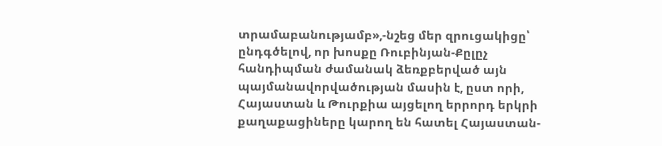տրամաբանությամբ»,-նշեց մեր զրուցակիցը՝ ընդգծելով, որ խոսքը Ռուբինյան-Քըլըչ հանդիպման ժամանակ ձեռքբերված այն պայմանավորվածության մասին է, ըստ որի, Հայաստան և Թուրքիա այցելող երրորդ երկրի քաղաքացիները կարող են հատել Հայաստան-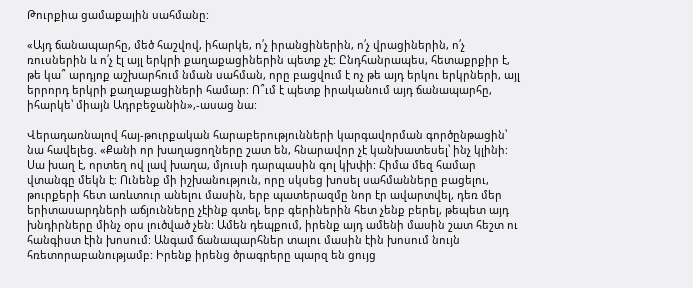Թուրքիա ցամաքային սահմանը:

«Այդ ճանապարհը, մեծ հաշվով, իհարկե, ո՛չ իրանցիներին, ո՛չ վրացիներին, ո՛չ ռուսներին և ո՛չ էլ այլ երկրի քաղաքացիներին պետք չէ: Ընդհանրապես, հետաքրքիր է, թե կա՞ արդյոք աշխարհում նման սահման, որը բացվում է ոչ թե այդ երկու երկրների, այլ երրորդ երկրի քաղաքացիների համար: Ո՞ւմ է պետք իրականում այդ ճանապարհը, իհարկե՝ միայն Ադրբեջանին»,-ասաց նա:

Վերադառնալով հայ-թուրքական հարաբերությունների կարգավորման գործընթացին՝ նա հավելեց. «Քանի որ խաղացողները շատ են, հնարավոր չէ կանխատեսել՝ ինչ կլինի: Սա խաղ է, որտեղ ով լավ խաղա, մյուսի դարպասին գոլ կխփի: Հիմա մեզ համար վտանգը մեկն է: Ունենք մի իշխանություն, որը սկսեց խոսել սահմանները բացելու, թուրքերի հետ առևտուր անելու մասին, երբ պատերազմը նոր էր ավարտվել, դեռ մեր երիտասարդների աճյունները չէինք գտել, երբ գերիներին հետ չենք բերել, թեպետ այդ խնդիրները մինչ օրս լուծված չեն: Ամեն դեպքում, իրենք այդ ամենի մասին շատ հեշտ ու հանգիստ էին խոսում: Անգամ ճանապարհներ տալու մասին էին խոսում նույն հռետորաբանությամբ: Իրենք իրենց ծրագրերը պարզ են ցույց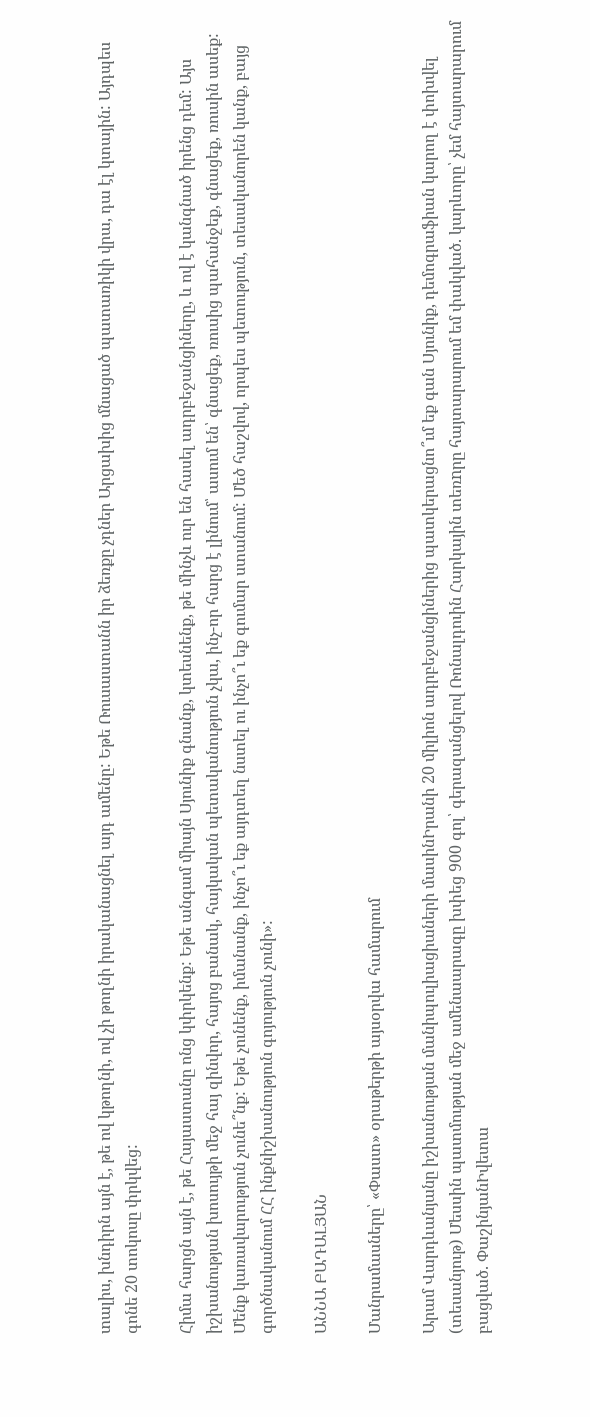տալիս, խնդիրն այն է, թե ով կթողնի, ով չի թողնի իրականացնել այդ ամենը: Եթե Ռուսաստանն իր ձեռքը չդներ Արցախից մնացած պատառիկի վրա, դա էլ կտային: Այդպես գոնե 20 տոկոսը փրկվեց:

Հիմա հարցն այն է, թե Հայաստանը ոնց կփրկենք: Եթե անգամ միայն Սյունիք գնանք, կտեսնենք, թե մինչև ուր են հասել ադրբեջանցիները, և ով է կանգնած իրենց դեմ: Այս իշխանության խոսույթի մեջ հայ զինվոր, հայոց բանակ, հայկական պետականություն չկա, ինչ-որ հարց է լինում՝ ասում են՝ գնացեք, ռուսից պահանջեք, գնացեք, ռուսին ասեք: Մենք կառավարություն չունե՞նք: Եթե չունենք, իմանանք, ինչո՞ւ եք այդտեղ նստել ու ինչո՞ւ եք գումար ստանում: Մեծ հաշվով, որպես պետություն, տեսականորեն կանք, բայց գործնականում ՀՀ ինքնիշխանություն գոյություն չունի»:

ԱՆՆԱ ԲԱԴԱԼՅԱՆ

Մանրամասները՝ «Փաստ» օրաթերթի այսօրվա համարում

Արամ Վարդևանյանը իշխանության մանիպուլիացիաների մասինԻրանի 20 միլիոն ադրբեջանցիներից պատկերացնո՞ւմ եք գան Սյունիք, դեմոգրաֆիան կարող է փոխվել (տեսանյութ) Մեսսին պատմության մեջ ամենաարագը խփեց 900 գոլ՝ գերազանցելով Ռոնալդուին Հարկային տեռnրը հայտարարում եմ փակված. կարևորը՝ չեմ հայտարարում բացված. ՓաշինյանԻվետա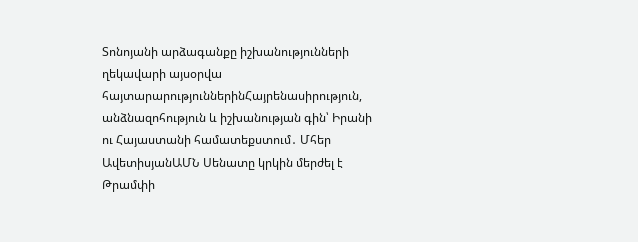Տոնոյանի արձագանքը իշխանությունների ղեկավարի այսօրվա հայտարարություններինՀայրենասիրություն, անձնազոհություն և իշխանության գին՝ Իրանի ու Հայաստանի համատեքստում․ Մհեր ԱվետիսյանԱՄՆ Սենատը կրկին մերժել է Թրամփի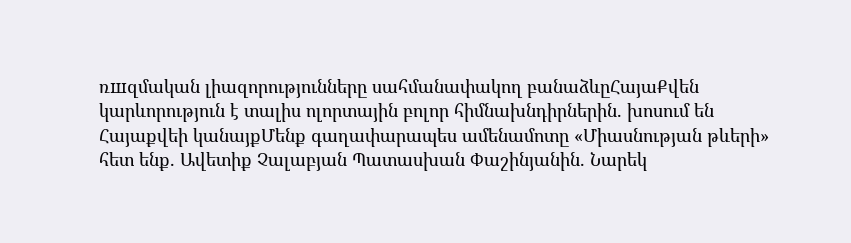ռшզմական լիազորությունները սահմանափակող բանաձևըՀայաՔվեն կարևորություն է տալիս ոլորտային բոլոր հիմնախնդիրներին. խոսում են Հայաքվեի կանայքՄենք գաղափարապես ամենամոտը «Միասնության թևերի» հետ ենք. Ավետիք Չալաբյան Պատասխան Փաշինյանին. Նարեկ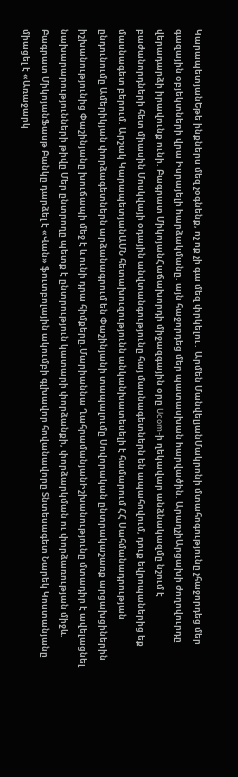ԿարապետյանԵթե ինքներս մեզ չօգնենք, ոչ ոք չի գա մեզ փրկելու․ Արմեն ՄանվելյանՄակրոնի մտահոգությունը չհաջորդեց մեր գազային օբյեկտների վրա Իսրայելի hարձակմանը. այն հաջորդեց մեր պատասխան hարվածին. ԱրաղչիԱրցախի ժողովուրդը վերադարձի իրավունք ունի. Բագրատ ՄիկոյանՀաճախորդի միջազգային օրը Ucom-ի ղեկավար անձնակազմը նշում է բաժանորդների հետ միասին Մոսկվայի օդային անվտանգությունը հայ մասնագետներն են ապահովում, դուք եվրոպաներից եք մասնագետ բերում. Արշակ ԿարապետյանԱՄՆ հետախուզությունն անկանխատեսելի է համարում ՀՀ Սահմանադրության ընդունումը Ամերիկյան փորձագետներն արձանագրում են Փաշինյանի տապալումը Սովորական ընտրակաշառք արցախցիներին իշխանությունից Փաշինյանը խուճապի մեջ է և ունի դրա հիմքերը.Մարիաննա ՂահրամանյանԻշխանությունը մտադիր է ավելացնել նախարարությունների թիվը Մեր ընտրողը պետք է ընտրություն կատարի փորձանքի, փորձարկման ու փորձառության միջև. Բագրատ ՄիկոյանՖասթ Բանկը դարձել է «Վան» ֆուտբոլային ակումբի գլխավոր հովանավորը Տնտեսագետ Նարեկ Կոստանյանը միացել է «Առաջարկ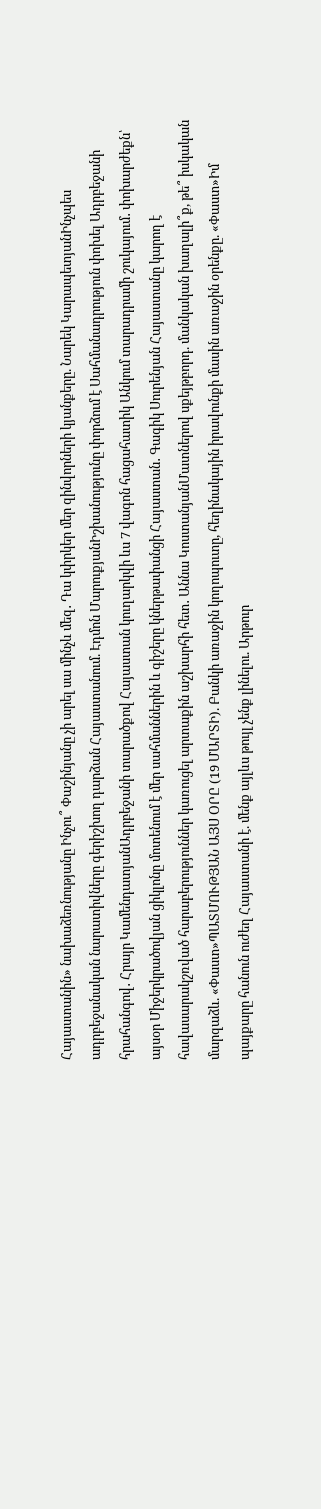Հայաստանին» նախաձեռնությանը Ինչու՞ Փաշինյանը չի արել սա մինչև մեզ․ Դա կփրկեր մեր զինվորների կյանքերը. Նարեկ ԿարապետյանԻնչպես ադրբեջանական նարատիվները գերիշխող դարձան Հայաստանում. Էդմոն ՄարուքյանԻշխանությունը փորձում է Սահմանադրություն փոխել Ադրբեջանի հրահանգով․ Հրայր ԿամենդատյանԱդրբեջանի տարածքով Հայաստան կուղարկվի ևս 7 վագոն հացահատիկ Անկում տարադրամի շուկայում․ փոխարժեքն՝ այսօր Միջերկրածովյան ցիկլոնը մոտենում է մեր սահմաններին և գիշերը կներթափանցի Հայաստան․ Գագիկ Սուրենյան Հայաստանը կարող է հավասարակշռված հարաբերություններ կառուցել արտաքին աշխարհի հետ․ Աննա ԿոստանյանՄատներով սքեյթբորդ. մանկական խաղալի՞ք, թե՞ իսկական մարզաձև. «Փաստ»ՊԱՏՄՈՒԹՅԱՆ ԱՅՍ ՕՐԸ (19 ՄԱՐՏԻ). Բանկի առաջին կողոպուտը, հեղինակային իրավունքի մասին առաջին օրենքը. «Փաստ»Իմ պայքարը հանուն ուժեղ Հայաստանի է. մենք այլևս թույլ չենք լինելու. Արթուր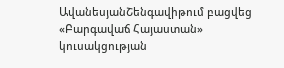ԱվանեսյանՇենգավիթում բացվեց «Բարգավաճ Հայաստան» կուսակցության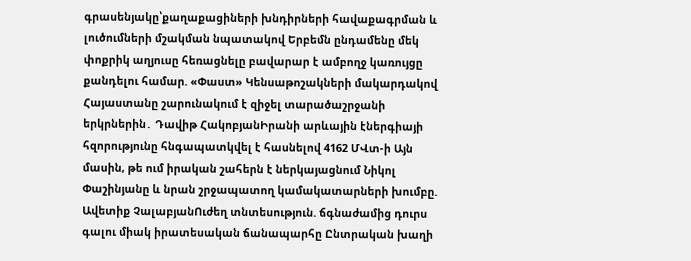գրասենյակը՝քաղաքացիների խնդիրների հավաքագրման և լուծումների մշակման նպատակով Երբեմն ընդամենը մեկ փոքրիկ աղյուսը հեռացնելը բավարար է ամբողջ կառույցը քանդելու համար. «Փաստ» Կենսաթոշակների մակարդակով Հայաստանը շարունակում է զիջել տարածաշրջանի երկրներին․ Դավիթ ՀակոբյանԻրանի արևային էներգիայի հզորությունը հնգապատկվել է հասնելով 4162 ՄՎտ-ի Այն մասին, թե ում իրական շահերն է ներկայացնում Նիկոլ Փաշինյանը և նրան շրջապատող կամակատարների խումբը. Ավետիք ՉալաբյանՈւժեղ տնտեսություն. ճգնաժամից դուրս գալու միակ իրատեսական ճանապարհը Ընտրական խաղի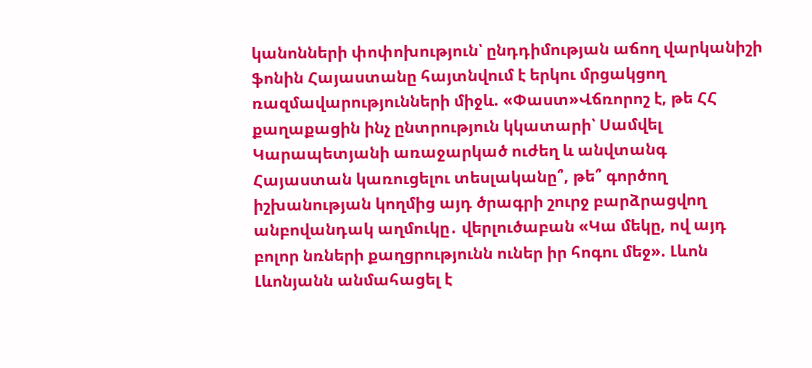կանոնների փոփոխություն՝ ընդդիմության աճող վարկանիշի ֆոնին Հայաստանը հայտնվում է երկու մրցակցող ռազմավարությունների միջև. «Փաստ»Վճռորոշ է, թե ՀՀ քաղաքացին ինչ ընտրություն կկատարի՝ Սամվել Կարապետյանի առաջարկած ուժեղ և անվտանգ Հայաստան կառուցելու տեսլականը՞, թե՞ գործող իշխանության կողմից այդ ծրագրի շուրջ բարձրացվող անբովանդակ աղմուկը․ վերլուծաբան «Կա մեկը, ով այդ բոլոր նռների քաղցրությունն ուներ իր հոգու մեջ». Լևոն Լևոնյանն անմահացել է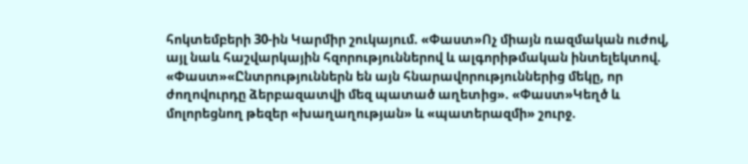հոկտեմբերի 30-ին Կարմիր շուկայում. «Փաստ»Ոչ միայն ռազմական ուժով, այլ նաև հաշվարկային հզորություններով և ալգորիթմական ինտելեկտով. «Փաստ»«Ընտրություններն են այն հնարավորություններից մեկը, որ ժողովուրդը ձերբազատվի մեզ պատած աղետից». «Փաստ»Կեղծ և մոլորեցնող թեզեր «խաղաղության» և «պատերազմի» շուրջ.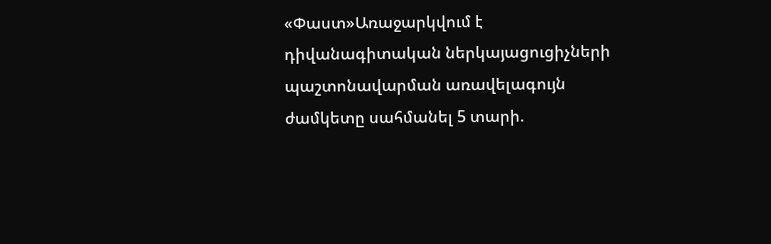«Փաստ»Առաջարկվում է դիվանագիտական ներկայացուցիչների պաշտոնավարման առավելագույն ժամկետը սահմանել 5 տարի.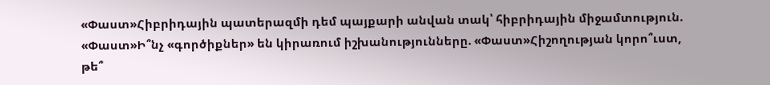«Փաստ»Հիբրիդային պատերազմի դեմ պայքարի անվան տակ՝ հիբրիդային միջամտություն. «Փաստ»Ի՞նչ «գործիքներ» են կիրառում իշխանությունները. «Փաստ»Հիշողության կորո՞ւստ, թե՞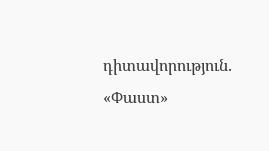դիտավորություն. «Փաստ»